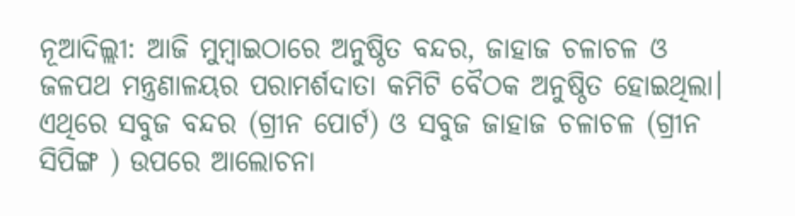ନୂଆଦିଲ୍ଲୀ: ଆଜି ମୁମ୍ବାଇଠାରେ ଅନୁଷ୍ଠିତ ବନ୍ଦର, ଜାହାଜ ଚଳାଚଳ ଓ ଜଳପଥ ମନ୍ତ୍ରଣାଳୟର ପରାମର୍ଶଦାତା କମିଟି ବୈଠକ ଅନୁଷ୍ଠିତ ହୋଇଥିଲା। ଏଥିରେ ସବୁଜ ବନ୍ଦର (ଗ୍ରୀନ ପୋର୍ଟ) ଓ ସବୁଜ ଜାହାଜ ଚଳାଚଳ (ଗ୍ରୀନ ସିପିଙ୍ଗ ) ଉପରେ ଆଲୋଚନା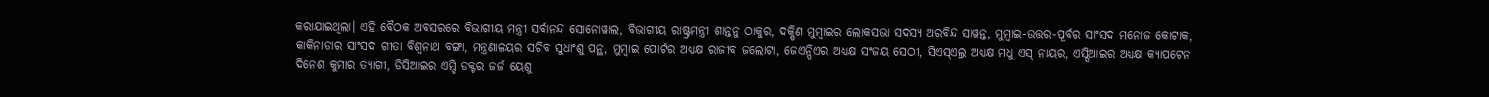କରାଯାଇଥିଲା। ଏହି ବୈଠକ ଅବସରରେ ବିଭାଗୀୟ ମନ୍ତ୍ରୀ ସର୍ବାନନ୍ଦ ସୋନୋୱାଲ, ବିଭାଗୀୟ ରାଷ୍ଟ୍ରମନ୍ତ୍ରୀ ଶାନ୍ତନୁ ଠାକୁର, ଦକ୍ଷିଣ ମୁମ୍ବାଇର ଲୋକସଭା ସଦସ୍ୟ ଅରବିନ୍ଦ ସାୱନ୍ତ, ମୁମ୍ବାଇ-ଉତ୍ତର-ପୂର୍ବର ସାଂସଦ ମନୋଜ କୋଟାକ, କାକିନାଡାର ସାଂସଦ ଗୀତା ବିଶ୍ୱନାଥ ବଙ୍ଗା, ମନ୍ତ୍ରଣାଳୟର ସଚିବ ସୁଧାଂଶୁ ପନ୍ଥ, ମୁମ୍ବାଇ ପୋର୍ଟର ଅଧ୍ୟକ୍ଷ ରାଜୀବ ଜଲୋଟା, ଜେଏନ୍ପିଏର ଅଧ୍ୟକ୍ଷ ସଂଜୟ ସେଠୀ, ସିଏସ୍ଏଲ୍ର ଅଧ୍ୟକ୍ଷ ମଧୁ ଏସ୍ ନାୟର, ଏସ୍ସିଆଇର ଅଧ୍ୟକ୍ଷ କ୍ୟାପଟେନ ଦିନେଶ କୁମାର ତ୍ୟାଗୀ, ଡିସିଆଇର ଏମ୍ଡି ଡକ୍ଟର ଜର୍ଜ ୟେଶୁ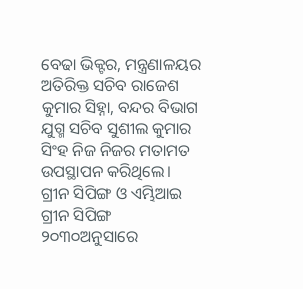ବେଢା ଭିକ୍ଟର, ମନ୍ତ୍ରଣାଳୟର ଅତିରିକ୍ତ ସଚିବ ରାଜେଶ କୁମାର ସିହ୍ନା, ବନ୍ଦର ବିଭାଗ ଯୁଗ୍ମ ସଚିବ ସୁଶୀଲ କୁମାର ସିଂହ ନିଜ ନିଜର ମତାମତ ଉପସ୍ଥାପନ କରିଥିଲେ।
ଗ୍ରୀନ ସିପିଙ୍ଗ ଓ ଏମ୍ଭିଆଇ ଗ୍ରୀନ ସିପିଙ୍ଗ ୨୦୩୦ଅନୁସାରେ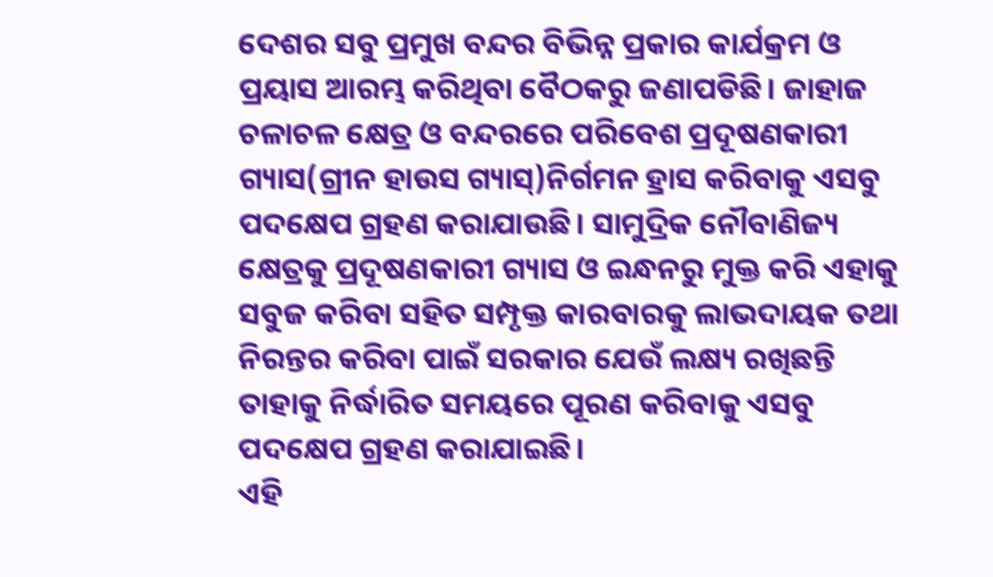ଦେଶର ସବୁ ପ୍ରମୁଖ ବନ୍ଦର ବିଭିନ୍ନ ପ୍ରକାର କାର୍ଯକ୍ରମ ଓ ପ୍ରୟାସ ଆରମ୍ଭ କରିଥିବା ବୈଠକରୁ ଜଣାପଡିଛି। ଜାହାଜ ଚଳାଚଳ କ୍ଷେତ୍ର ଓ ବନ୍ଦରରେ ପରିବେଶ ପ୍ରଦୂଷଣକାରୀ ଗ୍ୟାସ(ଗ୍ରୀନ ହାଉସ ଗ୍ୟାସ୍)ନିର୍ଗମନ ହ୍ରାସ କରିବାକୁ ଏସବୁ ପଦକ୍ଷେପ ଗ୍ରହଣ କରାଯାଉଛି। ସାମୁଦ୍ରିକ ନୌବାଣିଜ୍ୟ କ୍ଷେତ୍ରକୁ ପ୍ରଦୂଷଣକାରୀ ଗ୍ୟାସ ଓ ଇନ୍ଧନରୁ ମୁକ୍ତ କରି ଏହାକୁ ସବୁଜ କରିବା ସହିତ ସମ୍ପୃକ୍ତ କାରବାରକୁ ଲାଭଦାୟକ ତଥା ନିରନ୍ତର କରିବା ପାଇଁ ସରକାର ଯେଉଁ ଲକ୍ଷ୍ୟ ରଖିଛନ୍ତି ତାହାକୁ ନିର୍ଦ୍ଧାରିତ ସମୟରେ ପୂରଣ କରିବାକୁ ଏସବୁ ପଦକ୍ଷେପ ଗ୍ରହଣ କରାଯାଇଛି।
ଏହି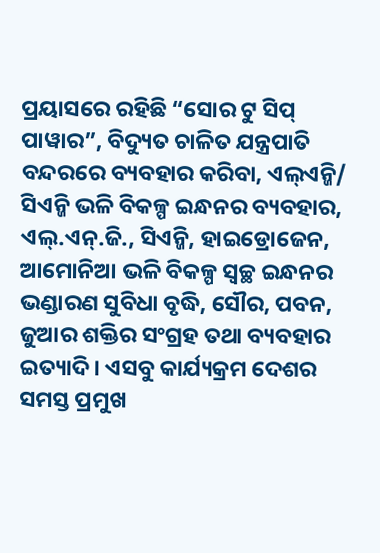ପ୍ରୟାସରେ ରହିଛି “ସୋର ଟୁ ସିପ୍ ପାୱାର”, ବିଦ୍ୟୁତ ଚାଳିତ ଯନ୍ତ୍ରପାତି ବନ୍ଦରରେ ବ୍ୟବହାର କରିବା, ଏଲ୍ଏନ୍ଜି/ ସିଏନ୍ଜି ଭଳି ବିକଳ୍ପ ଇନ୍ଧନର ବ୍ୟବହାର, ଏଲ୍.ଏନ୍.ଜି., ସିଏନ୍ଜି, ହାଇଡ୍ରୋଜେନ, ଆମୋନିଆ ଭଳି ବିକଳ୍ପ ସ୍ୱଚ୍ଛ ଇନ୍ଧନର ଭଣ୍ଡାରଣ ସୁବିଧା ବୃଦ୍ଧି, ସୌର, ପବନ, ଜୁଆର ଶକ୍ତିର ସଂଗ୍ରହ ତଥା ବ୍ୟବହାର ଇତ୍ୟାଦି। ଏସବୁ କାର୍ଯ୍ୟକ୍ରମ ଦେଶର ସମସ୍ତ ପ୍ରମୁଖ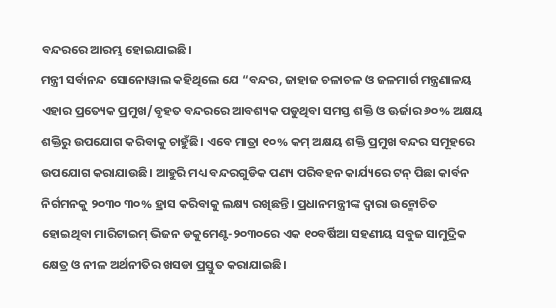ବନ୍ଦରରେ ଆରମ୍ଭ ହୋଇଯାଇଛି।
ମନ୍ତ୍ରୀ ସର୍ବାନନ୍ଦ ସୋନୋୱାଲ କହିଥିଲେ ଯେ “ବନ୍ଦର, ଜାହାଜ ଚଳାଚଳ ଓ ଜଳମାର୍ଗ ମନ୍ତ୍ରଣାଳୟ ଏହାର ପ୍ରତ୍ୟେକ ପ୍ରମୁଖ/ବୃହତ ବନ୍ଦରରେ ଆବଶ୍ୟକ ପଡୁଥିବା ସମସ୍ତ ଶକ୍ତି ଓ ଊର୍ଜାର ୬୦% ଅକ୍ଷୟ ଶକ୍ତିରୁ ଉପଯୋଗ କରିବାକୁ ଚାହୁଁଛି। ଏବେ ମାତ୍ରା ୧୦% କମ୍ ଅକ୍ଷୟ ଶକ୍ତି ପ୍ରମୁଖ ବନ୍ଦର ସମୂହରେ ଉପଯୋଗ କରାଯାଉଛି। ଆହୁରି ମଧ୍ୟ ବନ୍ଦରଗୁଡିକ ପଣ୍ୟ ପରିବହନ କାର୍ଯ୍ୟରେ ଟନ୍ ପିଛା କାର୍ବନ ନିର୍ଗମନକୁ ୨୦୩୦ ୩୦% ହ୍ରାସ କରିବାକୁ ଲକ୍ଷ୍ୟ ରଖିଛନ୍ତି। ପ୍ରଧାନମନ୍ତ୍ରୀଙ୍କ ଦ୍ୱାରା ଉନ୍ମୋଚିତ ହୋଇଥିବା ମାରିଟାଇମ୍ ଭିଜନ ଡକୁମେଣ୍ଟ-୨୦୩୦ରେ ଏକ ୧୦ବର୍ଷିଆ ସହଣୀୟ ସବୁଜ ସାମୁଦ୍ରିକ କ୍ଷେତ୍ର ଓ ନୀଳ ଅର୍ଥନୀତିର ଖସଡା ପ୍ରସ୍ତୁତ କରାଯାଇଛି।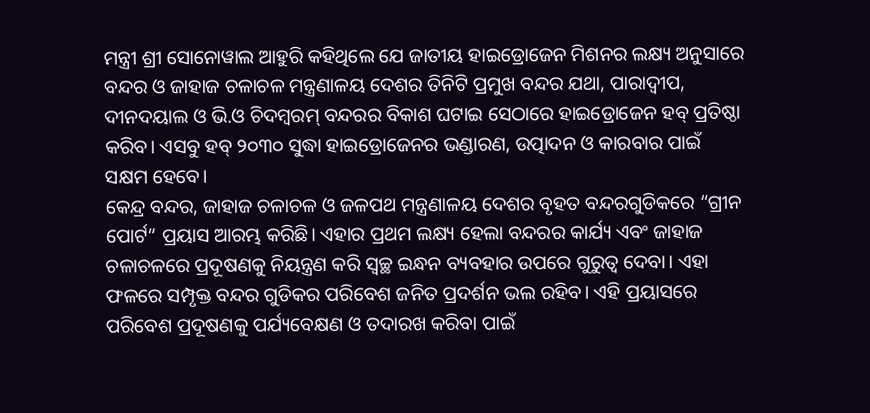ମନ୍ତ୍ରୀ ଶ୍ରୀ ସୋନୋୱାଲ ଆହୁରି କହିଥିଲେ ଯେ ଜାତୀୟ ହାଇଡ୍ରୋଜେନ ମିଶନର ଲକ୍ଷ୍ୟ ଅନୁସାରେ ବନ୍ଦର ଓ ଜାହାଜ ଚଳାଚଳ ମନ୍ତ୍ରଣାଳୟ ଦେଶର ତିନିଟି ପ୍ରମୁଖ ବନ୍ଦର ଯଥା, ପାରାଦ୍ୱୀପ, ଦୀନଦୟାଲ ଓ ଭି.ଓ ଚିଦମ୍ବରମ୍ ବନ୍ଦରର ବିକାଶ ଘଟାଇ ସେଠାରେ ହାଇଡ୍ରୋଜେନ ହବ୍ ପ୍ରତିଷ୍ଠା କରିବ। ଏସବୁ ହବ୍ ୨୦୩୦ ସୁଦ୍ଧା ହାଇଡ୍ରୋଜେନର ଭଣ୍ଡାରଣ, ଉତ୍ପାଦନ ଓ କାରବାର ପାଇଁ ସକ୍ଷମ ହେବେ।
କେନ୍ଦ୍ର ବନ୍ଦର, ଜାହାଜ ଚଳାଚଳ ଓ ଜଳପଥ ମନ୍ତ୍ରଣାଳୟ ଦେଶର ବୃହତ ବନ୍ଦରଗୁଡିକରେ “ଗ୍ରୀନ ପୋର୍ଟ” ପ୍ରୟାସ ଆରମ୍ଭ କରିଛି। ଏହାର ପ୍ରଥମ ଲକ୍ଷ୍ୟ ହେଲା ବନ୍ଦରର କାର୍ଯ୍ୟ ଏବଂ ଜାହାଜ ଚଳାଚଳରେ ପ୍ରଦୂଷଣକୁ ନିୟନ୍ତ୍ରଣ କରି ସ୍ୱଚ୍ଛ ଇନ୍ଧନ ବ୍ୟବହାର ଉପରେ ଗୁରୁତ୍ୱ ଦେବା। ଏହା ଫଳରେ ସମ୍ପୃକ୍ତ ବନ୍ଦର ଗୁଡିକର ପରିବେଶ ଜନିତ ପ୍ରଦର୍ଶନ ଭଲ ରହିବ। ଏହି ପ୍ରୟାସରେ ପରିବେଶ ପ୍ରଦୂଷଣକୁ ପର୍ଯ୍ୟବେକ୍ଷଣ ଓ ତଦାରଖ କରିବା ପାଇଁ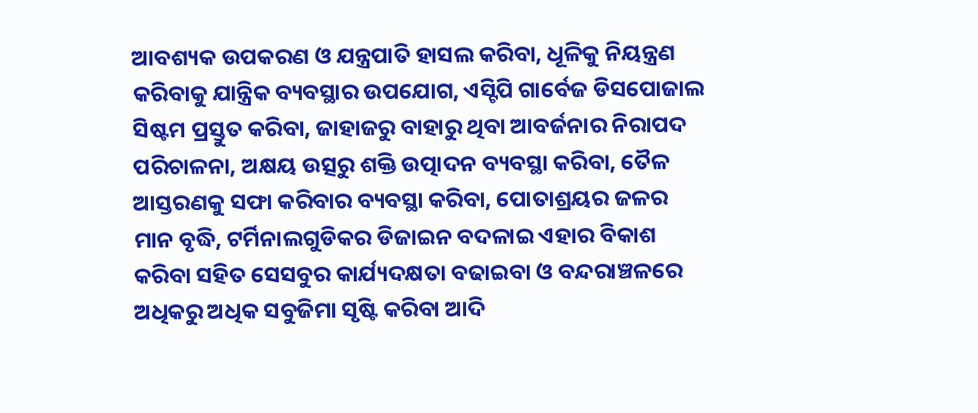ଆବଶ୍ୟକ ଉପକରଣ ଓ ଯନ୍ତ୍ରପାତି ହାସଲ କରିବା, ଧୂଳିକୁ ନିୟନ୍ତ୍ରଣ କରିବାକୁ ଯାନ୍ତ୍ରିକ ବ୍ୟବସ୍ଥାର ଉପଯୋଗ, ଏସ୍ଟିପି ଗାର୍ବେଜ ଡିସପୋଜାଲ ସିଷ୍ଟମ ପ୍ରସ୍ତୁତ କରିବା, ଜାହାଜରୁ ବାହାରୁ ଥିବା ଆବର୍ଜନାର ନିରାପଦ ପରିଚାଳନା, ଅକ୍ଷୟ ଉତ୍ସରୁ ଶକ୍ତି ଉତ୍ପାଦନ ବ୍ୟବସ୍ଥା କରିବା, ତୈଳ ଆସ୍ତରଣକୁ ସଫା କରିବାର ବ୍ୟବସ୍ଥା କରିବା, ପୋତାଶ୍ରୟର ଜଳର ମାନ ବୃଦ୍ଧି, ଟର୍ମିନାଲଗୁଡିକର ଡିଜାଇନ ବଦଳାଇ ଏହାର ବିକାଶ କରିବା ସହିତ ସେସବୁର କାର୍ଯ୍ୟଦକ୍ଷତା ବଢାଇବା ଓ ବନ୍ଦରାଞ୍ଚଳରେ ଅଧିକରୁ ଅଧିକ ସବୁଜିମା ସୃଷ୍ଟି କରିବା ଆଦି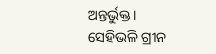ଅନ୍ତର୍ଭୁକ୍ତ।
ସେହିଭଳି ଗ୍ରୀନ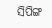ସିପିଙ୍ଗ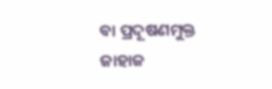ବା ପ୍ରଦୂଷଣମୁକ୍ତ ଜାହାଜ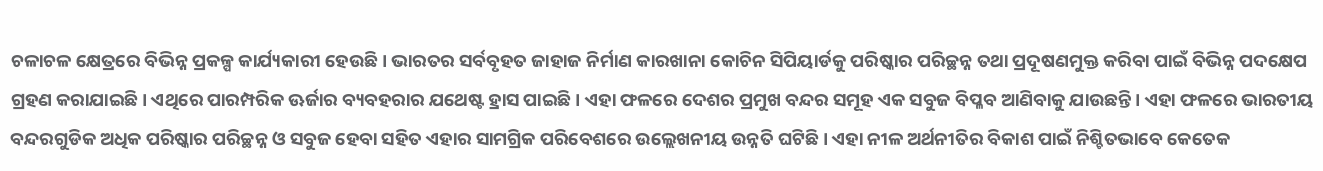ଚଳାଚଳ କ୍ଷେତ୍ରରେ ବିଭିନ୍ନ ପ୍ରକଳ୍ପ କାର୍ଯ୍ୟକାରୀ ହେଉଛି। ଭାରତର ସର୍ବବୃହତ ଜାହାଜ ନିର୍ମାଣ କାରଖାନା କୋଚିନ ସିପିୟାର୍ଡକୁ ପରିଷ୍କାର ପରିଚ୍ଛନ୍ନ ତଥା ପ୍ରଦୂଷଣମୁକ୍ତ କରିବା ପାଇଁ ବିଭିନ୍ନ ପଦକ୍ଷେପ ଗ୍ରହଣ କରାଯାଇଛି। ଏଥିରେ ପାରମ୍ପରିକ ଊର୍ଜାର ବ୍ୟବହରାର ଯଥେଷ୍ଟ ହ୍ରାସ ପାଇଛି। ଏହା ଫଳରେ ଦେଶର ପ୍ରମୁଖ ବନ୍ଦର ସମୂହ ଏକ ସବୁଜ ବିପ୍ଳବ ଆଣିବାକୁ ଯାଉଛନ୍ତି। ଏହା ଫଳରେ ଭାରତୀୟ ବନ୍ଦରଗୁଡିକ ଅଧିକ ପରିଷ୍କାର ପରିଚ୍ଛନ୍ନ ଓ ସବୁଜ ହେବା ସହିତ ଏହାର ସାମଗ୍ରିକ ପରିବେଶରେ ଉଲ୍ଲେଖନୀୟ ଉନ୍ନତି ଘଟିଛି। ଏହା ନୀଳ ଅର୍ଥନୀତିର ବିକାଶ ପାଇଁ ନିଶ୍ଚିତଭାବେ କେତେକ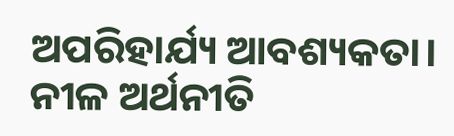ଅପରିହାର୍ଯ୍ୟ ଆବଶ୍ୟକତା।
ନୀଳ ଅର୍ଥନୀତି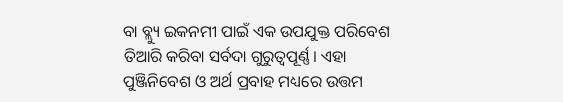ବା ବ୍ଲ୍ୟୁ ଇକନମୀ ପାଇଁ ଏକ ଉପଯୁକ୍ତ ପରିବେଶ ତିଆରି କରିବା ସର୍ବଦା ଗୁରୁତ୍ୱପୂର୍ଣ୍ଣ। ଏହା ପୁଞ୍ଜିନିବେଶ ଓ ଅର୍ଥ ପ୍ରବାହ ମଧ୍ୟରେ ଉତ୍ତମ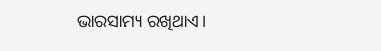ଭାରସାମ୍ୟ ରଖିଥାଏ।